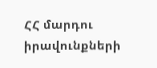ՀՀ մարդու իրավունքների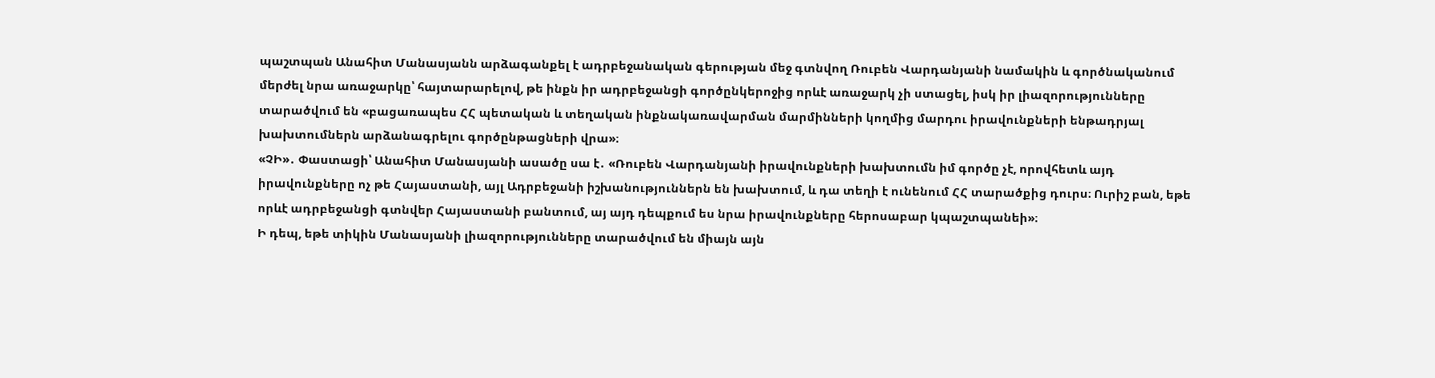պաշտպան Անահիտ Մանասյանն արձագանքել է ադրբեջանական գերության մեջ գտնվող Ռուբեն Վարդանյանի նամակին և գործնականում մերժել նրա առաջարկը՝ հայտարարելով, թե ինքն իր ադրբեջանցի գործընկերոջից որևէ առաջարկ չի ստացել, իսկ իր լիազորությունները տարածվում են «բացառապես ՀՀ պետական և տեղական ինքնակառավարման մարմինների կողմից մարդու իրավունքների ենթադրյալ խախտումներն արձանագրելու գործընթացների վրա»։
«ՉԻ»․ Փաստացի՝ Անահիտ Մանասյանի ասածը սա է․ «Ռուբեն Վարդանյանի իրավունքների խախտումն իմ գործը չէ, որովհետև այդ իրավունքները ոչ թե Հայաստանի, այլ Ադրբեջանի իշխանություններն են խախտում, և դա տեղի է ունենում ՀՀ տարածքից դուրս։ Ուրիշ բան, եթե որևէ ադրբեջանցի գտնվեր Հայաստանի բանտում, այ այդ դեպքում ես նրա իրավունքները հերոսաբար կպաշտպանեի»։
Ի դեպ, եթե տիկին Մանասյանի լիազորությունները տարածվում են միայն այն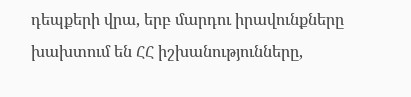դեպքերի վրա, երբ մարդու իրավունքները խախտում են ՀՀ իշխանությունները,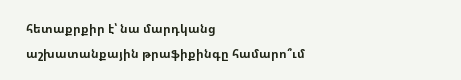հետաքրքիր է՝ նա մարդկանց աշխատանքային թրաֆիքինգը համարո՞ւմ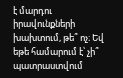է մարդու իրավունքների խախտում, թե՞ ոչ։ Եվ եթե համարում է՝ չի՞ պատրաստվում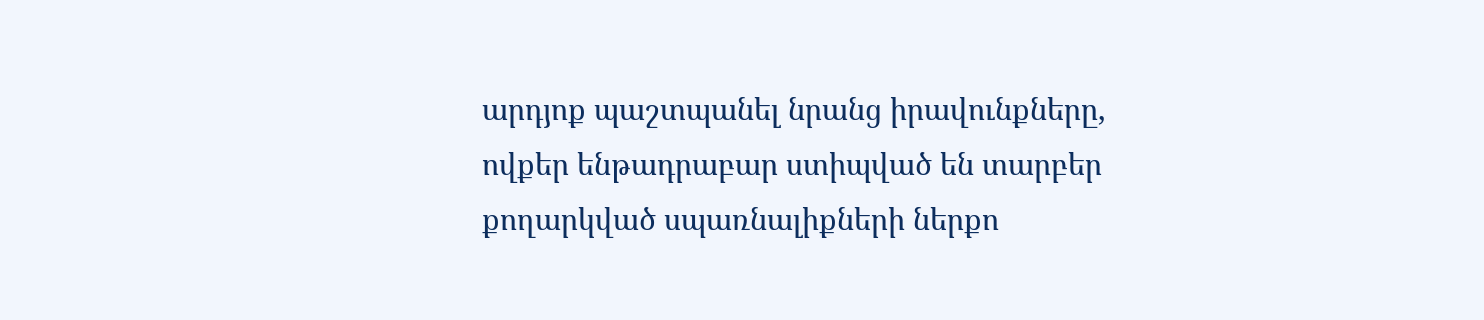արդյոք պաշտպանել նրանց իրավունքները, ովքեր ենթադրաբար ստիպված են տարբեր քողարկված սպառնալիքների ներքո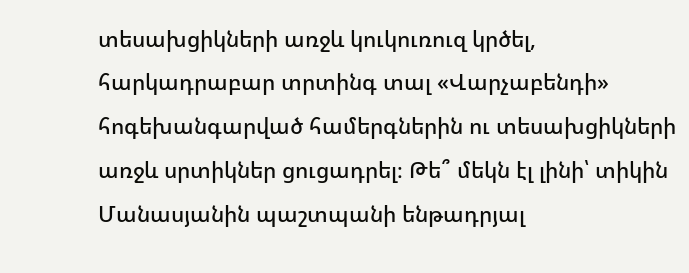տեսախցիկների առջև կուկուռուզ կրծել, հարկադրաբար տրտինգ տալ «Վարչաբենդի» հոգեխանգարված համերգներին ու տեսախցիկների առջև սրտիկներ ցուցադրել։ Թե՞ մեկն էլ լինի՝ տիկին Մանասյանին պաշտպանի ենթադրյալ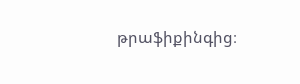թրաֆիքինգից։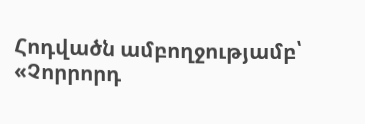Հոդվածն ամբողջությամբ՝ «Չորրորդ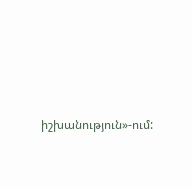իշխանություն»-ում: